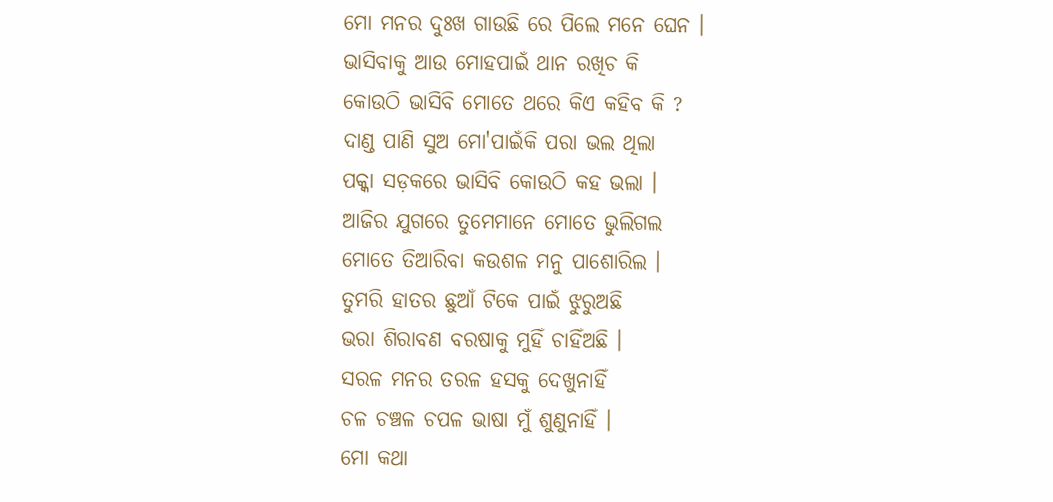ମୋ ମନର ଦୁଃଖ ଗାଉଛି ରେ ପିଲେ ମନେ ଘେନ ।
ଭାସିବାକୁ ଆଉ ମୋହପାଇଁ ଥାନ ରଖିଚ କି
କୋଉଠି ଭାସିବି ମୋତେ ଥରେ କିଏ କହିବ କି ?
ଦାଣ୍ଡ ପାଣି ସୁଅ ମୋ'ପାଇଁକି ପରା ଭଲ ଥିଲା
ପକ୍କା ସଡ଼କରେ ଭାସିବି କୋଉଠି କହ ଭଲା ।
ଆଜିର ଯୁଗରେ ତୁମେମାନେ ମୋତେ ଭୁଲିଗଲ
ମୋତେ ତିଆରିବା କଉଶଳ ମନୁ ପାଶୋରିଲ ।
ତୁମରି ହାତର ଛୁଆଁ ଟିକେ ପାଇଁ ଝୁରୁଅଛି
ଭରା ଶିରାବଣ ବରଷାକୁ ମୁହିଁ ଚାହିଁଅଛି ।
ସରଳ ମନର ତରଳ ହସକୁ ଦେଖୁନାହିଁ
ଚଳ ଚଞ୍ଚଳ ଚପଳ ଭାଷା ମୁଁ ଶୁଣୁନାହିଁ ।
ମୋ କଥା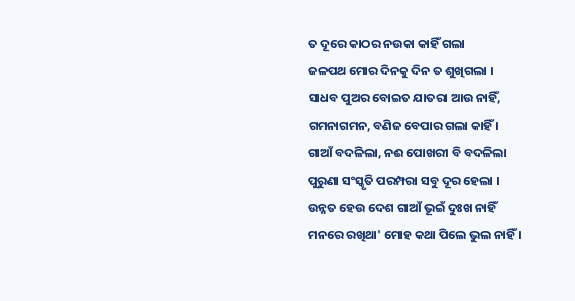ତ ଦୂରେ କାଠର ନଉକା କାହିଁ ଗଲା
ଜଳପଥ ମୋର ଦିନକୁ ଦିନ ତ ଶୁଖିଗଲା ।
ସାଧବ ପୁଅର ବୋଇତ ଯାତରା ଆଉ ନାହିଁ,
ଗମନାଗମନ, ବଣିଜ ବେପାର ଗଲା କାହିଁ ।
ଗାଆଁ ବଦଳିଲା, ନଈ ପୋଖରୀ ବି ବଦଳିଲା
ପୁରୁଣା ସଂସ୍କୃତି ପରମ୍ପରା ସବୁ ଦୂର ହେଲା ।
ଉନ୍ନତ ହେଉ ଦେଶ ଗାଆଁ ଭୂଇଁ ଦୁଃଖ ନାହିଁ
ମନରେ ରଖିଥା' ମୋହ କଥା ପିଲେ ଭୁଲ ନାହିଁ ।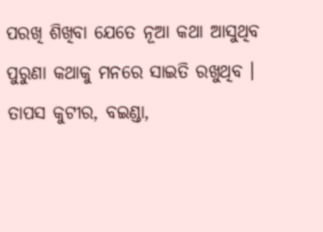ପରଖି ଶିଖିବା ଯେତେ ନୂଆ କଥା ଆସୁଥିବ
ପୁରୁଣା କଥାକୁ ମନରେ ସାଇତି ରଖୁଥିବ ।
ତାପସ କୁଟୀର, ବଇଣ୍ଡା,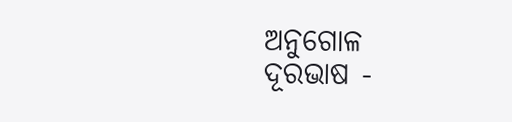ଅନୁଗୋଳ
ଦୂରଭାଷ -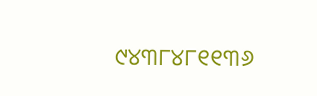୯୪୩୮୪୮୧୧୩୬